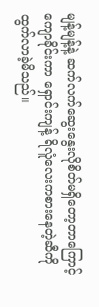မျန့်မျန့်နဲ့ ဆက်လက်ဆွေးနွေးလိုစိတ်မရှိတော့တာကြောင့် ကျောခိုင်းကာ ရှောင်းကျန့် ရိလူံလေးကစားနေတဲ့ဆီကို ထွက်လာခဲ့မိသည်။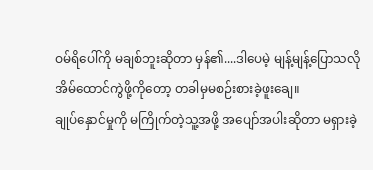ဝမ်ရိပေါ်ကို မချစ်ဘူးဆိုတာ မှန်၏....ဒါပေမဲ့ မျန့်မျန့်ပြောသလို အိမ်ထောင်ကွဲဖို့ကိုတော့ တခါမှမစဉ်းစားခဲ့ဖူးချေ။
ချုပ်နှောင်မှုကို မကြိုက်တဲ့သူ့အဖို့ အပျော်အပါးဆိုတာ မရှားခဲ့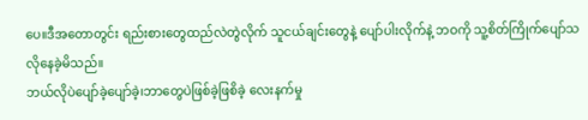ပေ။ဒီအတောတွင်း ရည်းစားတွေထည်လဲတွဲလိုက် သူငယ်ချင်းတွေနဲ့ ပျော်ပါးလိုက်နဲ့ ဘဝကို သူ့စိတ်ကြိုက်ပျော်သလိုနေခဲ့မိသည်။
ဘယ်လိုပဲပျော်ခဲ့ပျော်ခဲ့၊ဘာတွေပဲဖြစ်ခဲ့ဖြစိခဲ့ လေးနက်မှု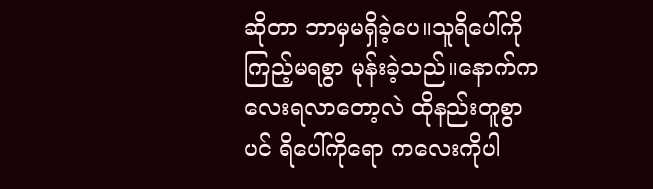ဆိုတာ ဘာမှမရှိခဲ့ပေ။သူရိပေါ်ကို ကြည့်မရစွာ မုန်းခဲ့သည်။နောက်ကလေးရလာတော့လဲ ထိုနည်းတူစွာပင် ရိပေါ်ကိုရော ကလေးကိုပါ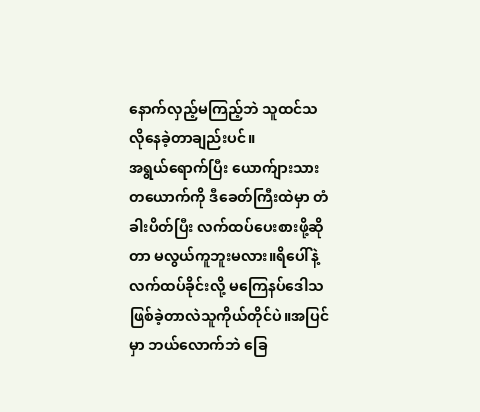နောက်လှည့်မကြည့်ဘဲ သူထင်သလိုနေခဲ့တာချည်းပင်။
အရွယ်ရောက်ပြီး ယောက်ျားသားတယောက်ကို ဒီခေတ်ကြီးထဲမှာ တံခါးပိတ်ပြီး လက်ထပ်ပေးစားဖို့ဆိုတာ မလွယ်ကူဘူးမလား။ရိပေါ်နဲ့လက်ထပ်ခိုင်းလို့ မကြေနပ်ဒေါသဖြစ်ခဲ့တာလဲသူကိုယ်တိုင်ပဲ။အပြင်မှာ ဘယ်လောက်ဘဲ ခြေ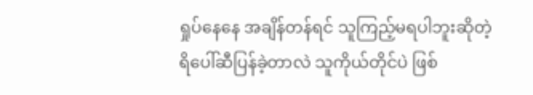ရှုပ်နေနေ အချိန်တန်ရင် သူကြည့်မရပါဘူးဆိုတဲ့ ရိပေါ်ဆီပြန်ခဲ့တာလဲ သူကိုယ်တိုင်ပဲ ဖြစ်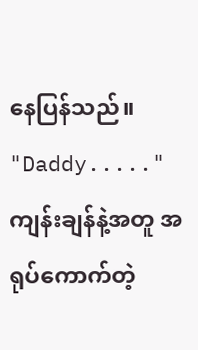နေပြန်သည်။
"Daddy....."
ကျန်းချန်နဲ့အတူ အရုပ်ကောက်တဲ့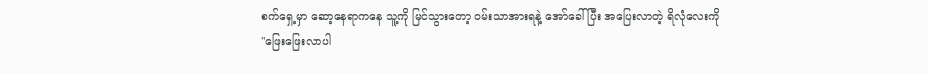စက်ရှေ့မှာ ဆော့နေရာကနေ သူ့ကို မြင်သွားတော့ ဝမ်းသာအားရနဲ့ အော်ခေါ်ပြီး အပြေးလာတဲ့ ရိလုံလေးကို
"ဖြေးဖြေးလာပါ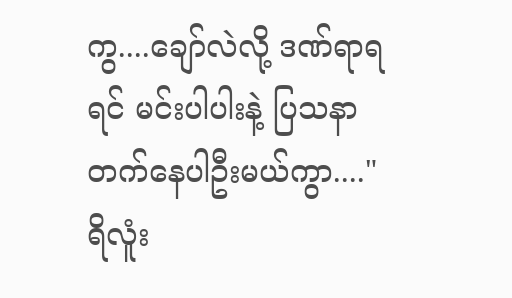ကွ....ချော်လဲလို့ ဒဏ်ရာရရင် မင်းပါပါးနဲ့ ပြသနာတက်နေပါဦးမယ်ကွာ...."
ရိလူံး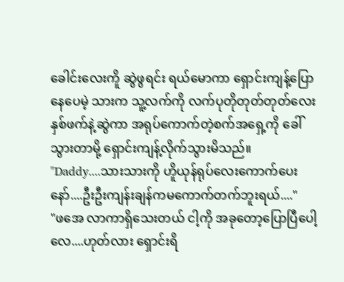ခေါင်းလေးကိူ ဆွဲဖွရင်း ရယ်မောကာ ရှောင်းကျန့်ပြောနေပေမဲ့ သားက သူ့လက်ကို လက်ပုတိုတုတ်တုတ်လေးနှစ်ဖက်နဲ့ဆွဲကာ အရုပ်ကောက်တဲ့စက်အရှေ့ကို ခေါ်သွားတာမို့ ရှောင်းကျန့်လိုက်သွားမိသည်။
"Daddy....သားသားကို ဟိူယုန်ရုပ်လေးကောက်ပေးနော်....ဦးဦးကျန်းချန်ကမကောက်တက်ဘူးရယ်...."
"ဖအေ လာကာရှိသေးတယ် ငါ့ကို အခုတော့ပြောပြီပေါ့လေ....ဟုတ်လား ရှောင်းရိ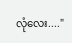လုံလေး...."